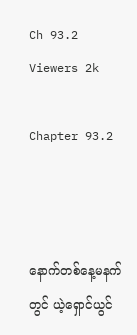Ch 93.2
Viewers 2k

Chapter 93.2



နောက်တစ်နေ့မနက်တွင် ယဲ့ရှောင်ယွင်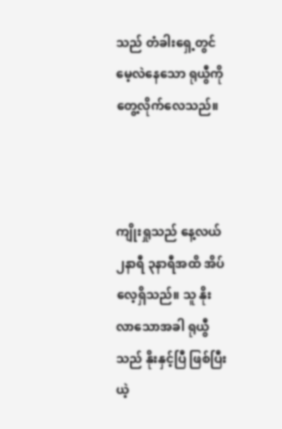သည် တံခါးရှေ့တွင် မေ့လဲနေသော ရုယွီကို တွေ့လိုက်လေသည်။



ကျိုးရှုသည် နေ့လယ် ၂နာရီ ၃နာရီအထိ အိပ်လေ့ရှိသည်။ သူ နိုးလာသောအခါ ရုယွီသည် နိုးနှင့်ပြီ ဖြစ်ပြီး ယဲ့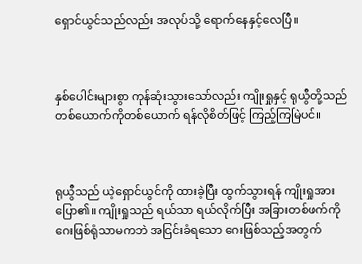ရှောင်ယွင်သည်လည်း အလုပ်သို့ ရောက်နေနှင့်လေပြီ။



နှစ်ပေါင်းများစွာ ကုန်ဆုံးသွားသော်လည်း ‌ကျိုးရှုနှင့် ရုယွီတို့သည် တစ်ယောက်ကိုတစ်ယောက် ရန်လိုစိတ်ဖြင့် ကြည့်ကြမြဲပင်။



ရုယွီသည် ယဲ့ရှောင်ယွင်ကို ထားခဲ့ပြီး ထွက်သွားရန် ကျိုးရှုအား ပြော၏။ ကျိုးရှုသည် ရယ်သာ ရယ်လိုက်ပြီး အခြားတစ်‌ဖက်ကို ဂေးဖြစ်ရုံသာမကဘဲ အငြင်းခံရသော ဂေးဖြစ်သည့်အတွက်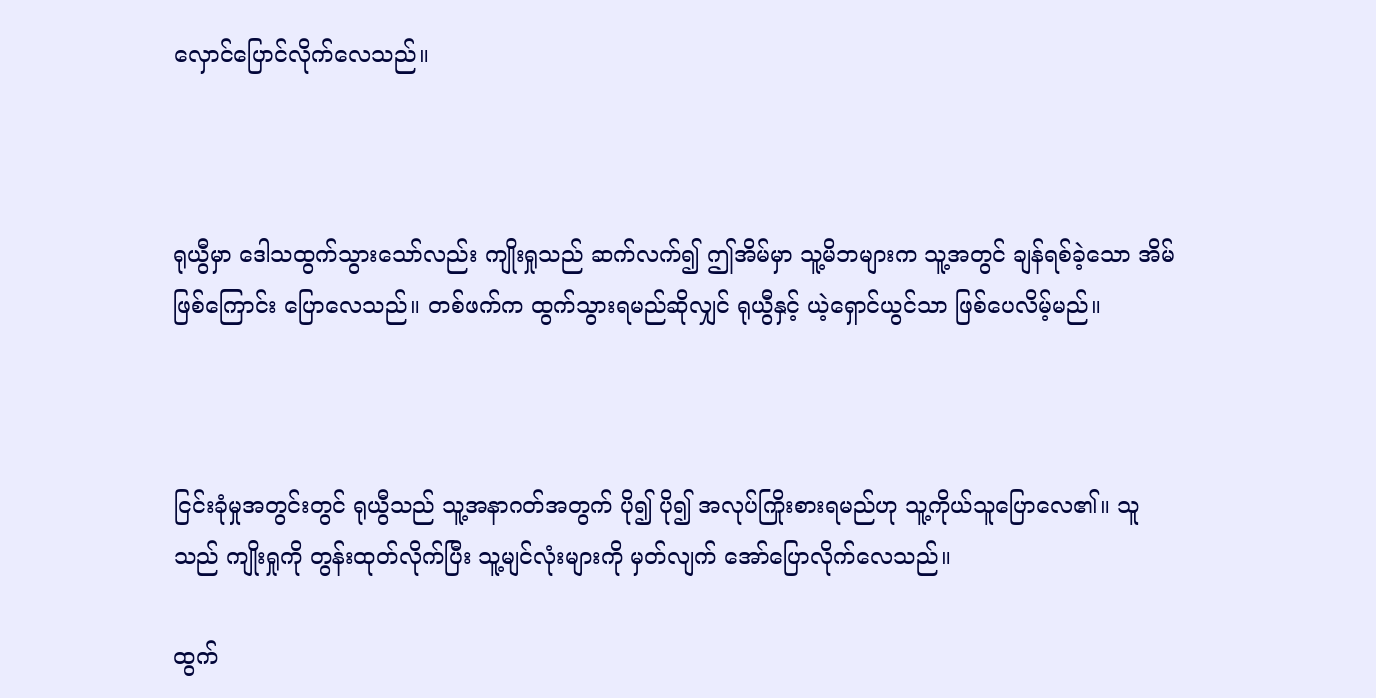လှောင်ပြောင်လိုက်လေသည်။



ရုယွီမှာ ဒေါသထွက်သွားသော်လည်း ကျိုးရှုသည် ဆက်လက်၍ ဤအိမ်မှာ သူ့မိဘများက သူ့အတွင် ချန်ရစ်ခဲ့သော အိမ်ဖြစ်ကြောင်း ပြောလေသည်။ တစ်ဖက်က ထွက်သွားရမည်ဆိုလျှင် ရုယွီနှင့် ယဲ့ရှောင်ယွင်သာ ဖြစ်ပေလိမ့်မည်။



ငြင်းခုံမှုအတွင်းတွင် ရုယွီသည် သူ့အနာဂတ်အတွက် ပို၍ ပို၍ အလုပ်ကြိုးစားရမည်ဟု သူ့ကိုယ်သူပြောလေ၏။ သူသည် ‌ကျိုးရှုကို တွန်းထုတ်လိုက်ပြီး သူ့မျင်လုံးများကို မှတ်လျက် အော်ပြောလိုက်လေသည်။

ထွက်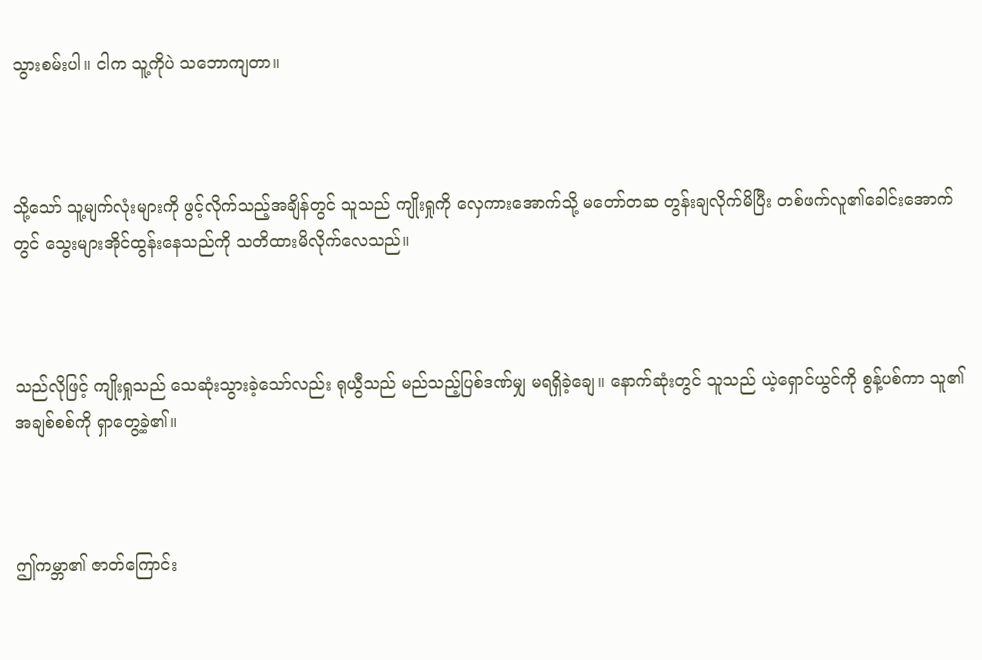သွားစမ်းပါ။ ငါက သူ့ကိုပဲ သဘောကျတာ။



သို့သော် သူ့မျက်လုံးများကို ဖွင့်လိုက်သည့်အချိန်တွင် သူသည် ကျိုးရှုကို လှေကားအောက်သို့ မတော်တဆ တွန်းချလိုက်မိပြီး တစ်ဖက်လူ၏ခေါင်းအောက်တွင် သွေးများအိုင်ထွန်းနေသည်ကို သတိထားမိလိုက်လေသည်။



သည်လိုဖြင့် ကျိုးရှုသည် သေဆုံးသွားခဲ့သော်လည်း ရုယွီသည် မည်သည့်ပြစ်ဒဏ်မျှ မရရှိခဲ့ချေ။ နောက်ဆုံးတွင် သူသည် ယဲ့ရှောင်ယွင်ကို စွန့်ပစ်ကာ သူ၏အချစ်စစ်ကို ရှာတွေ့ခဲ့၏။



ဤကမ္ဘာ၏ ဇာတ်ကြောင်း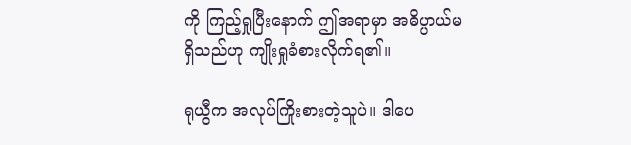ကို ကြည့်ရှုပြီးနောက် ဤအရာမှာ အဓိပ္ပာယ်မရှိသည်ဟု ကျိုးရှုခံစားလိုက်ရ၏။

ရုယွီက အလုပ်ကြိုးစားတဲ့သူပဲ။ ဒါပေ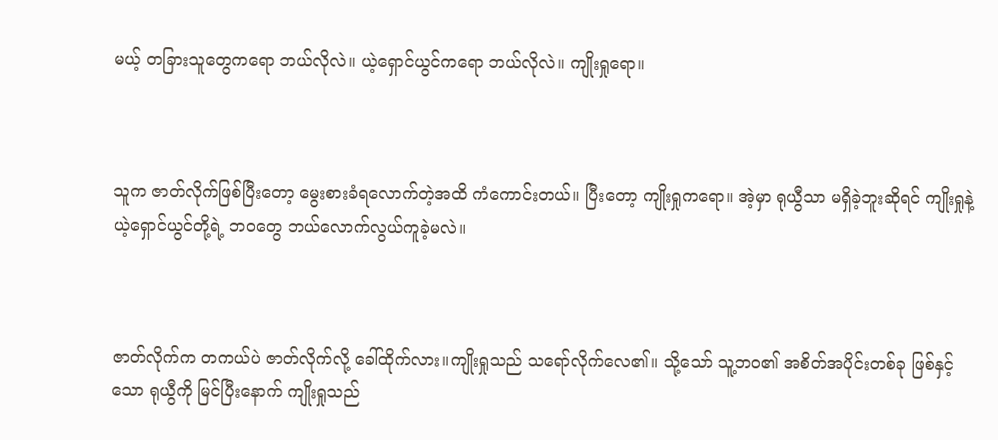မယ့် တခြားသူတွေကရော ဘယ်လိုလဲ။ ယဲ့ရှောင်ယွင်ကရော ဘယ်လိုလဲ။ ကျိုးရှုရော။



သူက ဇာတ်လိုက်ဖြစ်ပြီးတော့ မွေးစားခံရလောက်တဲ့အထိ ကံကောင်းတယ်။ ပြီးတော့ ကျိုးရှုကရော။ အဲ့မှာ ရုယွီသာ မရှိခဲ့ဘူးဆိုရင် ကျိုးရှုနဲ့ ယဲ့ရှောင်ယွင်တို့ရဲ့ ဘဝတွေ ဘယ်လောက်လွယ်ကူခဲ့မလဲ။



ဇာတ်လိုက်က တကယ်ပဲ ဇာတ်လိုက်လို့ ခေါ်ထိုက်လား။ကျိုးရှုသည် သရော်လိုက်လေ၏။ သို့သော် သူ့ဘဝ၏ အစိတ်အပိုင်းတစ်ခု ဖြစ်နှင့်သော ရုယွီကို မြင်ပြီးနောက် ကျိုးရှုသည်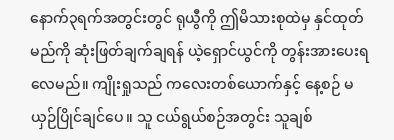နောက်၃ရက်အတွင်းတွင် ရုယွီကို ဤမိသားစုထဲမှ နှင်ထုတ်မည်ကို ဆုံးဖြတ်ချက်ချရန် ယဲ့ရှောင်ယွင်ကို တွန်းအားပေးရလေမည်။ ကျိုးရှုသည် ကလေးတစ်ယောက်နှင့် နေ့စဉ် မယှဉ်ပြိုင်ချင်ပေ။ သူ ငယ်ရွယ်စဉ်အတွင်း သူချစ်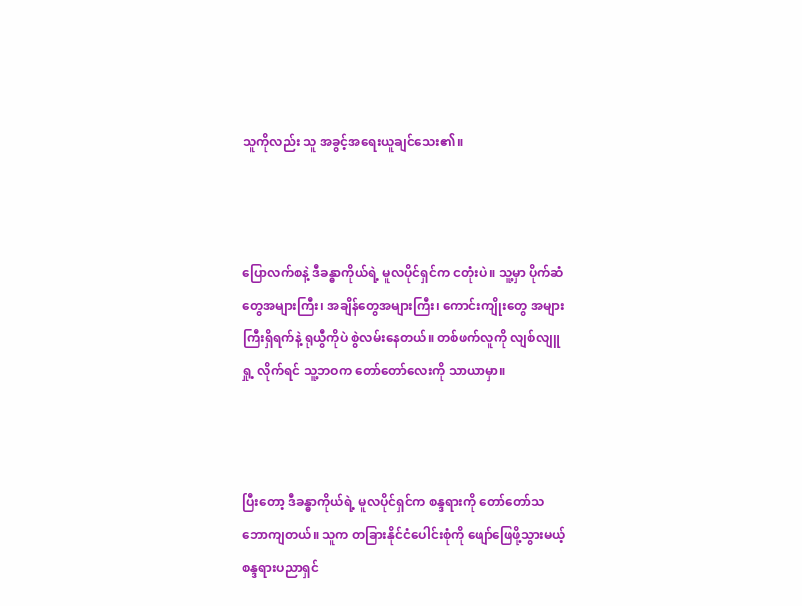သူကိုလည်း သူ အခွင့်အရေးယူချင်သေး၏။



ပြောလက်စနဲ့ ဒီခန္ဓာကိုယ်ရဲ့ မူလပိုင်ရှင်က ငတုံးပဲ။ သူ့မှာ ပိုက်ဆံတွေအများကြီး၊ အချိန်တွေအများကြီး၊ ကောင်းကျိုးတွေ အများကြီးရှိရက်နဲ့ ရုယွီကိုပဲ စွဲလမ်းနေတယ်။ တစ်ဖက်လူကို လျစ်လျူရှု့ လိုက်ရင် သူ့ဘဝက တော်တော်လေးကို ‌သာယာမှာ။



ပြီးတော့ ဒီခန္ဓာကိုယ်ရဲ့ မူလပိုင်ရှင်က စန္ဒရားကို တော်တော်သဘောကျတယ်။ သူက တခြားနိုင်ငံပေါင်းစုံကို ဖျော်ဖြေဖို့သွားမယ့် စန္ဒရားပညာရှင်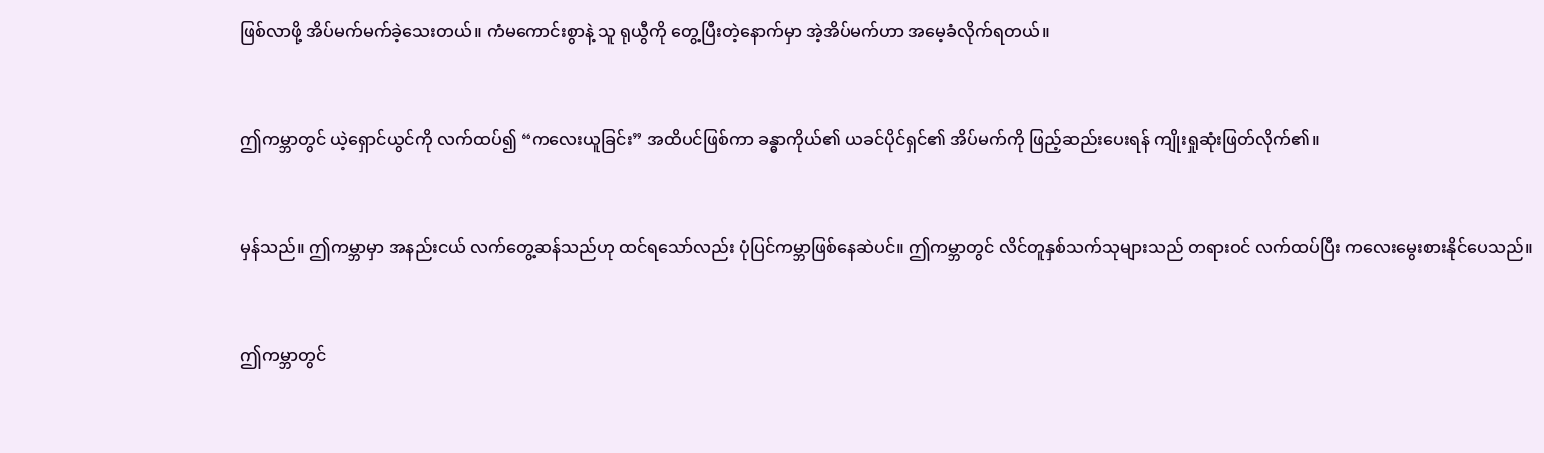ဖြစ်လာဖို့ အိပ်မက်မက်ခဲ့သေးတယ်။ ကံမကောင်းစွာနဲ့ သူ ရုယွီကို တွေ့ပြီးတဲ့နောက်မှာ အဲ့အိပ်မက်ဟာ အမေ့ခံလိုက်ရတယ်။



ဤကမ္ဘာတွင် ယဲ့ရှောင်ယွင်ကို လက်ထပ်၍ “ကလေးယူခြင်း” အထိပင်ဖြစ်ကာ ခန္ဓာကိုယ်၏ ယခင်ပိုင်ရှင်၏ အိပ်မက်ကို ဖြည့်ဆည်းပေးရန် ကျိုးရှုဆုံးဖြတ်လိုက်၏။



မှန်သည်။ ဤကမ္ဘာမှာ အနည်းငယ် လက်တွေ့ဆန်သည်ဟု ထင်ရသော်လည်း ပုံပြင်ကမ္ဘာဖြစ်နေဆဲပင်။ ဤကမ္ဘာတွင် လိင်တူနှစ်သက်သုများသည် တရားဝင် လက်ထပ်ပြီး ကလေးမွေးစားနိုင်ပေသည်။



ဤကမ္ဘာတွင်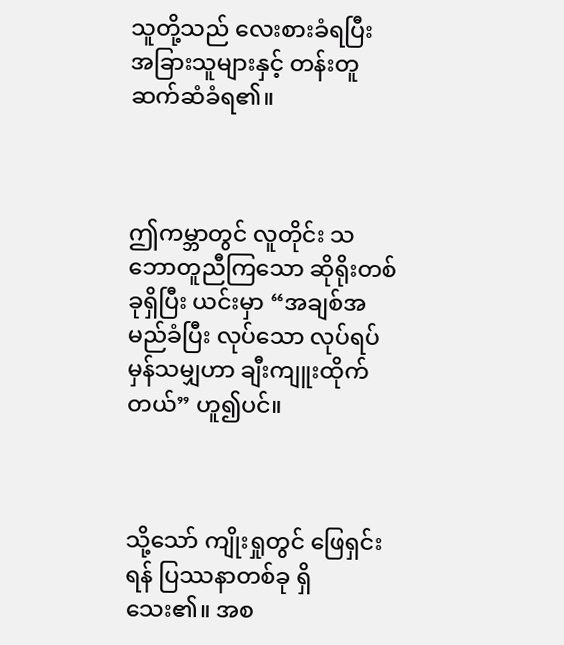သူတို့သည် လေးစားခံရပြီး အခြားသူများနှင့် တန်းတူ ဆက်ဆံခံရ၏။



ဤကမ္ဘာတွင် လူတိုင်း သဘောတူညီကြသော ဆိုရိုးတစ်ခုရှိပြီး ယင်းမှာ “အချစ်အမည်ခံပြီး လုပ်သော လုပ်ရပ်မှန်သမျှဟာ ချီးကျူးထိုက်တယ်” ဟူ၍ပင်။



သို့သော် ကျိုးရှုတွင် ဖြေရှင်းရန် ပြဿနာတစ်ခု ရှိသေး၏။ အစ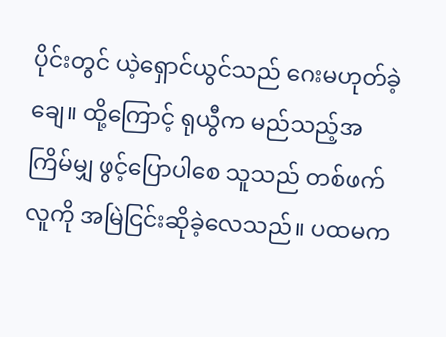ပိုင်းတွင် ယဲ့ရှောင်ယွင်သည် ဂေးမဟုတ်ခဲ့ချေ။ ထို့ကြောင့် ရုယွီက မည်သည့်အကြိမ်မျှ ဖွင့်ပြောပါစေ သူသည် တစ်ဖက်လူကို အမြဲငြင်းဆိုခဲ့လေသည်။ ပထမက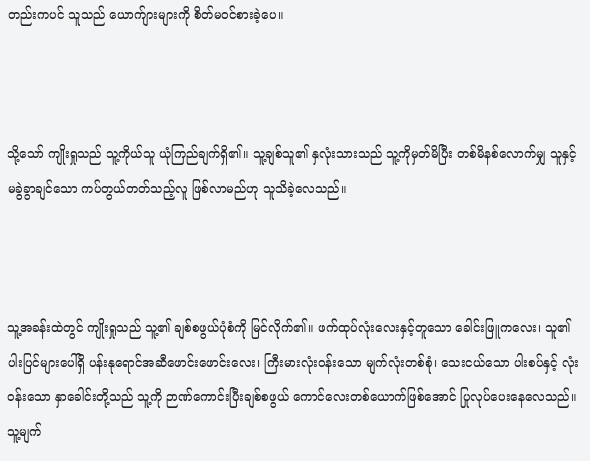တည်းကပင် သူသည် ယောက်ျား‌များကို စိတ်မဝင်စားခဲ့ပေ။



သို့သော် ကျိုးရှုသည် သူ့ကိုယ်သူ ယုံကြည်ချက်ရှိ၏။ သူ့ချစ်သူ၏ နှလုံးသားသည် သူ့ကိုမှတ်မိပြီး တစ်မိနစ်လောက်မျှ သူနှင့် မခွဲခွာချင်သော ကပ်တွယ်တတ်သည့်လူ ဖြစ်လာမည်ဟု သူသိခဲ့လေသည်။



သူ့အခန်းထဲတွင် ကျိုးရှုသည် သူ့၏ ချစ်စဖွယ်ပုံစံကို မြင်လိုက်၏။ ဖက်ထုပ်လုံးလေးနှင့်တူသော ခေါင်းဖြူကလေး၊ သူ၏ပါးပြင်‌များပေါ်ရှိ ပန်းနုရောင်အဆီ‌ဖောင်းဖောင်းလေး၊ ကြီးမားလုံးဝန်းသော မျက်လုံးတစ်စုံ၊ သေးငယ်သော ပါးစပ်နှင့် လုံးဝန်းသော နှာခေါင်းတို့သည် သူ့ကို ဉာဏ်ကောင်းပြီးချစ်စဖွယ် ကောင်လေးတစ်ယောက်ဖြစ်အောင် ပြုလုပ်ပေးနေလေသည်။ သူ့မျက်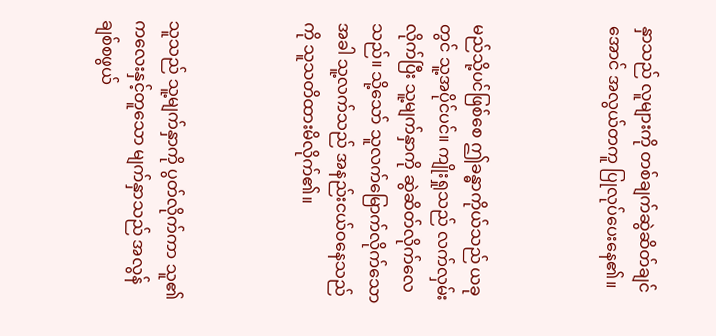နှာသည် လူများကို တစ်ချက်ဆွဲဆိတ်ချင်အောင် အလွယ်တကူ ပြုလုပ်ပေးနေ၏။



မည်သို့ပင်ဖြစ်စေ ဤခန္ဓာကိုယ်သည် ယခုတွင် သူ့အပိုင်ပင်။ ကျိုးရှုသည် လက်လှမ်းလိုက်ပြီး သူ့မျက်နှာကို ဆွဲဆိတ်လိုက်လေသည်။ သို့သော် သူလက်မြောက်လိုက်သောအခါ သူ့လက်သည် အနည်းငယ်ဝနေသည်ကို သူသတိထားမိလိုက်၏။



သူသည် သူ့မျက်နှာကို ပွတ်လိုက်ကာ သူ၏ ကလေးနှင့်တူသော မျက်နှာသည် အလွန်ချစ်စဖွယ်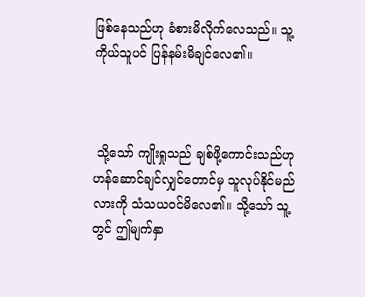ဖြစ်နေသည်ဟု ခံစားမိလိုက်လေသည်။ သူ့ကိုယ်သူပင် ပြန်နမ်းမိချင်လေ၏။



 သို့သော် ကျိုးရှုသည် ချစ်ဖို့ကောင်းသည်ဟု ဟန်ဆောင်ချင်လျှင်တောင်မှ သူလုပ်နိုင်မည်လားကို သံသယဝင်မိလေ၏။ သို့သော် သူ့တွင် ဤမျက်နှာ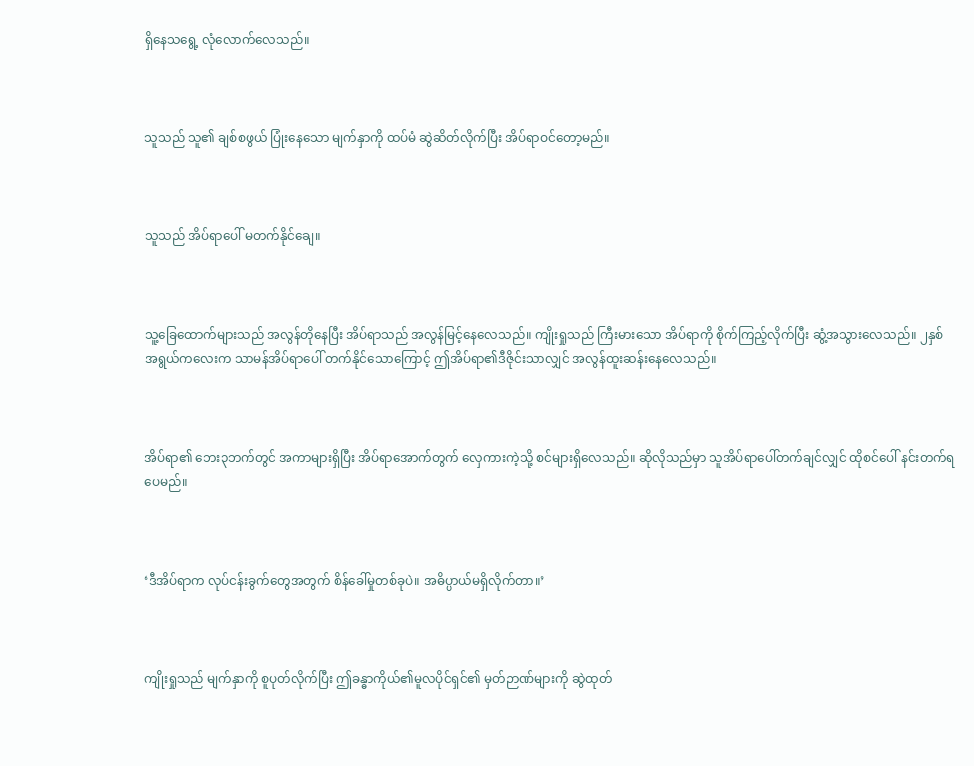ရှိနေသရွေ့ လုံလောက်လေသည်။



သူသည် သူ၏ ချစ်စဖွယ် ပြုံးနေသော မျက်နှာကို ထပ်မံ ဆွဲဆိတ်လိုက်ပြီး အိပ်ရာဝင်တော့မည်။



သူသည် အိပ်ရာပေါ် မတက်နိုင်ချေ။



သူ့ခြေထောက်များသည် အလွန်တိုနေပြီး အိပ်ရာသည် အလွန်မြင့်နေလေသည်။ ကျိုးရှုသည် ကြီးမားသော အိပ်ရာကို စိုက်ကြည့်လိုက်ပြီး ဆွံ့အသွားလေသည်။ ၂နှစ်အရွယ်ကလေးက သာမန်အိပ်ရာပေါ် တက်နိုင်သောကြောင့် ဤအိပ်ရာ၏ဒီဇိုင်းသာလျှင် အလွန်ထူးဆန်းနေလေသည်။



အိပ်ရာ၏ ဘေး၃ဘက်တွင် အကာများရှိပြီး အိပ်ရာအောက်တွက် လှေကားကဲ့သို့ စင်များရှိလေသည်။ ဆိုလိုသည်မှာ သူအိပ်ရာပေါ်တက်ချင်လျှင် ထိုစင်ပေါ် နင်းတက်ရပေမည်။



‘ဒီအိပ်ရာက လုပ်ငန်းခွက်တွေအတွက် စိန်ခေါ်မှုတစ်ခုပဲ။ အဓိပ္ပာယ်မရှိလိုက်တာ။’



ကျိုးရှုသည် မျက်နှာကို စူပုတ်လိုက်ပြီး ဤခန္ဓာကိုယ်၏မူလပိုင်ရှင်၏ မှတ်ဉာဏ်များကို ဆွဲထုတ်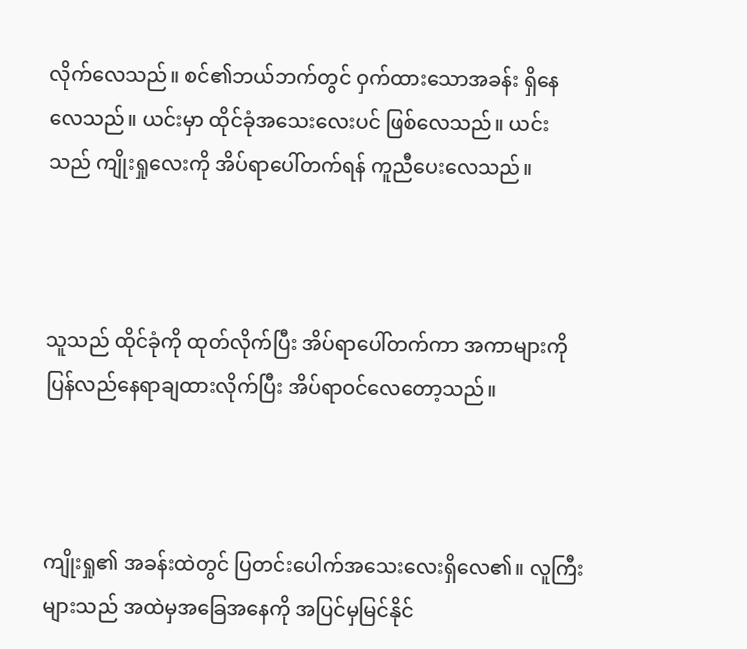လိုက်လေသည်။ စင်၏ဘယ်ဘက်တွင် ဝှက်ထားသောအခန်း ရှိနေလေသည်။ ယင်းမှာ ထိုင်ခုံအသေးလေးပင် ဖြစ်လေသည်။ ယင်းသည် ကျိုးရှုလေးကို အိပ်ရာပေါ်တက်ရန် ကူညီပေးလေသည်။



သူသည် ထိုင်ခုံကို ထုတ်လိုက်ပြီး အိပ်ရာပေါ်တက်ကာ အကာများကို ပြန်လည်နေရာချထားလိုက်ပြီး အိပ်ရာဝင်လေတော့သည်။



ကျိုးရှု၏ အခန်းထဲတွင် ပြတင်းပေါက်အသေးလေးရှိလေ၏။ လူကြီးများသည် အထဲမှအခြေအနေကို အပြင်မှမြင်နိုင်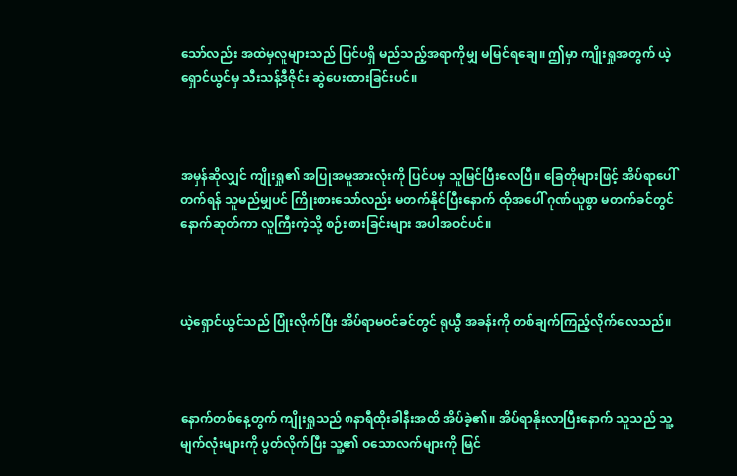သော်လည်း အထဲမှလူများသည် ပြင်ပရှိ မည်သည့်အရာကိုမျှ မမြင်ရချေ။ ဤမှာ ကျိုးရှုအတွက် ယဲ့ရှောင်ယွင်မှ သီးသန့်ဒီဇိုင်း ဆွဲပေးထားခြင်းပင်။



အမှန်ဆိုလျှင် ကျိုးရှု၏ အပြုအမူအားလုံးကို ပြင်ပမှ သူမြင်ပြီးလေပြီ။ ခြေတိုများဖြင့် အိပ်ရာပေါ်တက်ရန် သူမည်မျှပင် ကြိုးစားသော်လည်း မတက်နိုင်ပြီးနောက် ထိုအပေါ် ဂုဏ်ယူစွာ မတက်ခင်တွင် နောက်ဆုတ်ကာ လူကြီးကဲ့သို့ စဉ်းစားခြင်းများ အပါအဝင်ပင်။



ယဲ့ရှောင်ယွင်သည် ပြုံးလိုက်ပြီး အိပ်ရာမဝင်ခင်တွင် ရုယွီ အခန်းကို တစ်ချက်ကြည့်လိုက်လေသည်။



နောက်တစ်နေ့တွက် ကျိုးရှုသည် ၈နာရီထိုးခါနီးအထိ အိပ်ခဲ့၏။ အိပ်ရာနိုးလာပြီးနောက် သူသည် သူ့မျက်လုံးများကို ပွတ်လိုက်ပြီး သူ့၏ ဝသောလက်များကို မြင်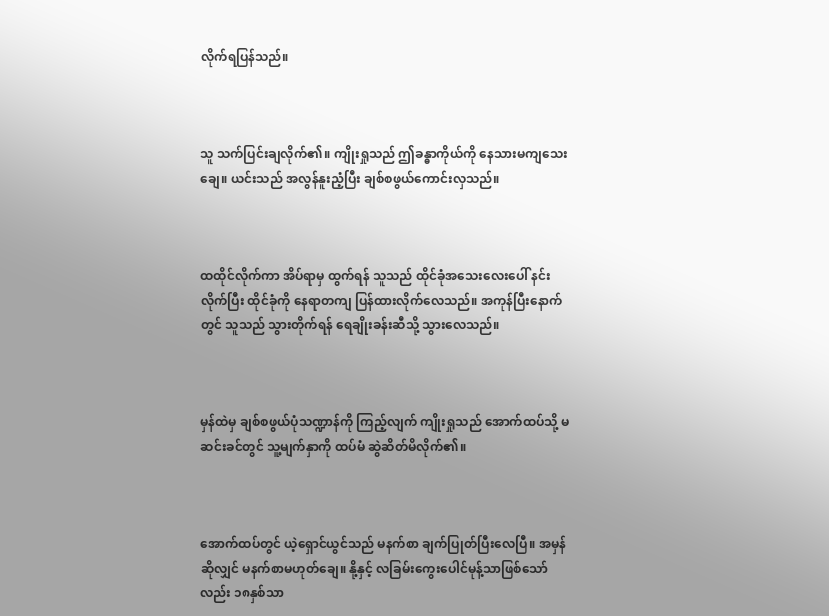လိုက်ရပြန်သည်။



သူ သက်ပြင်းချလိုက်၏။ ကျိုးရှုသည် ဤခန္ဓာကိုယ်ကို နေသားမကျသေးချေ။ ယင်းသည် အလွန်နူးညံ့ပြီး ချစ်စဖွယ်ကောင်းလှသည်။



ထထိုင်လိုက်ကာ အိပ်ရာမှ ထွက်ရန် သူသည် ‌ထိုင်ခုံအသေးလေးပေါ် နင်းလိုက်ပြီး ထိုင်ခုံကို နေရာတကျ ပြန်ထားလိုက်လေသည်။ အကုန်ပြီးနောက်တွင် သူသည် သွားတိုက်ရန် ရေချိုးခန်းဆီသို့ သွားလေသည်။



မှန်ထဲမှ ချစ်စဖွယ်ပုံသဏ္ဍာန်ကို ကြည့်လျက် ကျိုးရှုသည် အောက်ထပ်သို့ မဆင်းခင်တွင် သူ့မျက်နှာကို ထပ်မံ ဆွဲဆိတ်မိလိုက်၏။



အောက်ထပ်တွင် ယဲ့ရှောင်ယွင်သည် မနက်စာ ချက်ပြုတ်ပြီးလေပြီ။ အမှန်ဆိုလျှင် မနက်စာမဟုတ်ချေ။ နို့နှင့် လခြမ်း‌ကွေးပေါင်မုန့်သာဖြစ်သော်လည်း ၁၈နှစ်သာ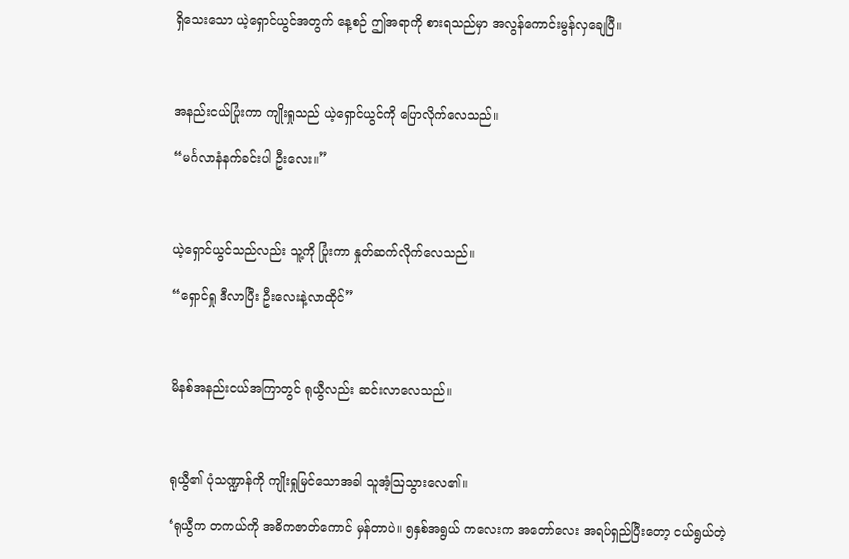ရှိသေးသော ယဲ့ရှောင်ယွင်အတွက် နေ့စဉ် ဤအရာကို စားရသည်မှာ အလွန်ကောင်းမွန်လှချေပြီ။



အနည်းငယ်ပြုံးကာ ကျိုးရှုသည် ယဲ့ရှောင်ယွင်ကို ပြောလိုက်လေသည်။

“မင်္ဂလာနံနက်ခင်းပါ ဦးလေး။”



ယဲ့ရှောင်ယွင်သည်လည်း သူ့ကို ပြုံးကာ နှုတ်ဆက်လိုက်လေသည်။

“ရှောင်ရှု ဒီလာပြီး ဦးလေးနဲ့လာထိုင်”



မိနစ်အနည်းငယ်အကြာတွင် ရုယွီလည်း ဆင်းလာလေသည်။



ရုယွီ၏ ပုံသဏ္ဍာန်ကို ကျိုးရှုမြင်သောအခါ သူအံ့ဩသွားလေ၏။

‘ရုယွီက တကယ်ကို အဓိကဇာတ်ကောင် မှန်တာပဲ။ ၅နှစ်အရွယ် ကလေးက အတော်လေး အရပ်ရှည်ပြီးတော့ ငယ်ရွယ်တဲ့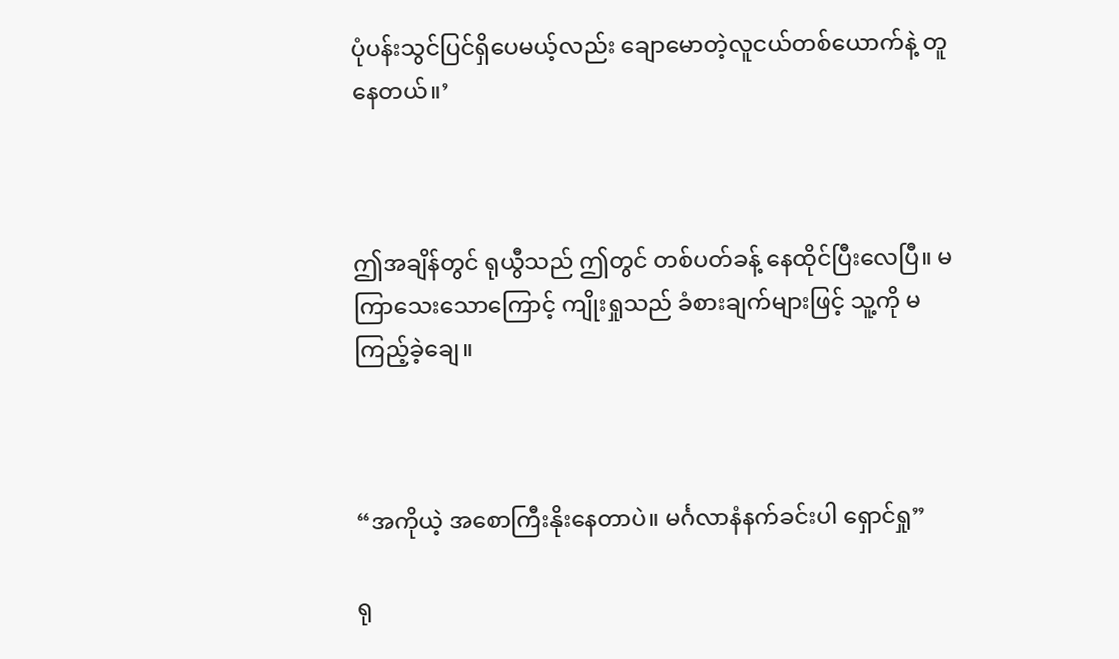ပုံပန်းသွင်ပြင်ရှိပေမယ့်လည်း ချောမောတဲ့လူငယ်တစ်ယောက်နဲ့ တူနေတယ်။’



ဤအချိန်တွင် ရုယွီသည် ဤတွင် တစ်ပတ်ခန့် နေထိုင်ပြီးလေပြီ။ မကြာသေးသောကြောင့် ကျိုးရှုသည် ခံစားချက်များဖြင့် သူ့ကို မကြည့်ခဲ့ချေ။



“အကိုယဲ့ အစောကြီးနိုးနေတာပဲ။ မင်္ဂလာနံနက်ခင်းပါ ရှောင်ရှု”

ရု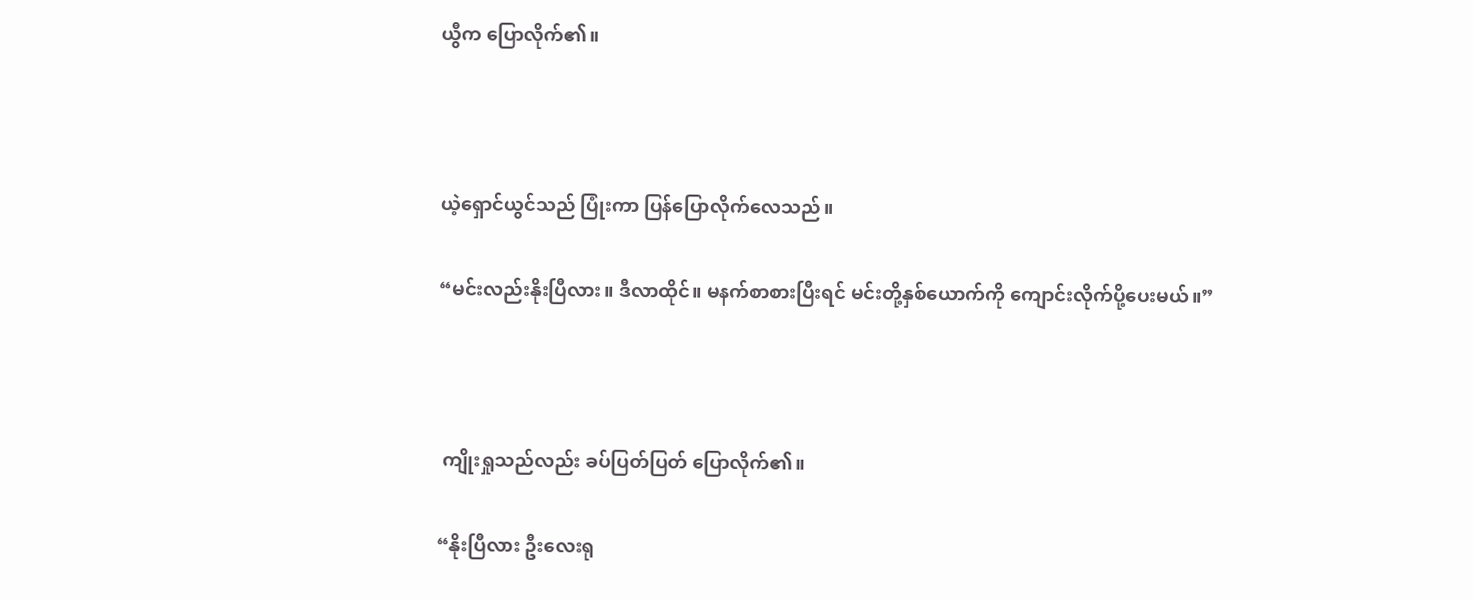ယွီက ပြောလိုက်၏။



ယဲ့ရှောင်ယွင်သည် ပြုံးကာ ပြန်ပြောလိုက်လေသည်။

“မင်းလည်းနိုးပြီလား။ ဒီလာထိုင်။ မနက်စာစားပြီးရင် မင်းတို့နှစ်ယောက်ကို ကျောင်းလိုက်ပို့ပေးမယ်။”



 ကျိုးရှုသည်လည်း ခပ်ပြတ်ပြတ် ပြောလိုက်၏။

“နိုးပြီလား ဦးလေးရု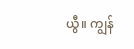ယွီ။ ကျွန်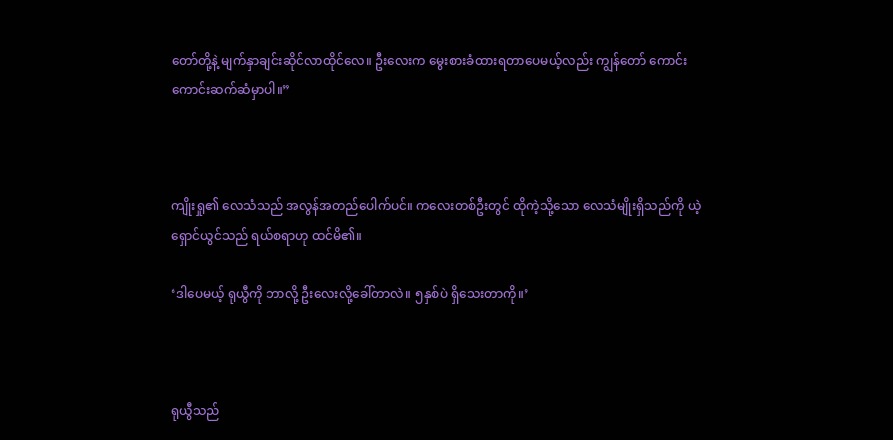တော်တို့နဲ့ မျက်နှာချင်းဆိုင်လာထိုင်လေ။ ဦးလေးက မွေးစားခံထားရတာပေမယ့်လည်း ကျွန်တော် ကောင်းကောင်းဆက်ဆံမှာပါ။”



ကျိုးရှု၏ လေသံသည် အလွန်အတည်ပေါက်ပင်။ ကလေးတစ်ဦးတွင် ထိုကဲ့သို့သော လေသံမျိုးရှိသည်ကို ယဲ့ရှောင်ယွင်သည် ရယ်စရာဟု ထင်မိ၏။

‘ဒါပေမယ့် ရုယွီကို ဘာလို့ ဦးလေးလို့ခေါ်တာလဲ။ ၅နှစ်ပဲ ရှိသေးတာကို။’



ရုယွီသည်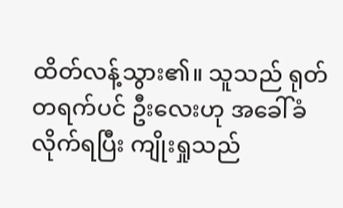ထိတ်လန့်သွား၏။ သူသည် ရုတ်တရက်ပင် ဦးလေးဟု အခေါ်ခံလိုက်ရပြီး ကျိုးရှုသည်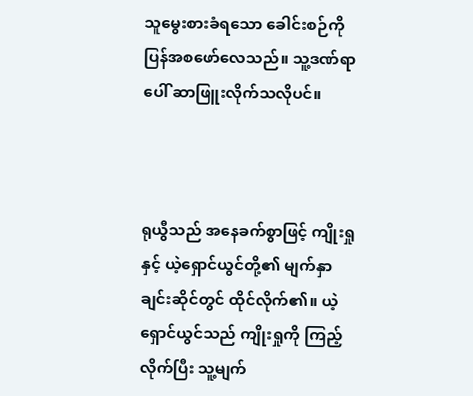သူမွေးစားခံရသော ခေါင်းစဉ်ကို ပြန်အစဖော်လေသည်။ သူ့ဒဏ်ရာပေါ် ဆာဖြူးလိုက်သလိုပင်။



ရုယွီသည် အနေခက်စွာဖြင့် ကျိုးရှုနှင့် ယဲ့ရှောင်ယွင်တို့၏ မျက်နှာချင်းဆိုင်တွင် ထိုင်လိုက်၏။ ‌ယဲ့ရှောင်ယွင်သည် ကျိုးရှုကို ကြည့်လိုက်ပြီး သူ့မျက်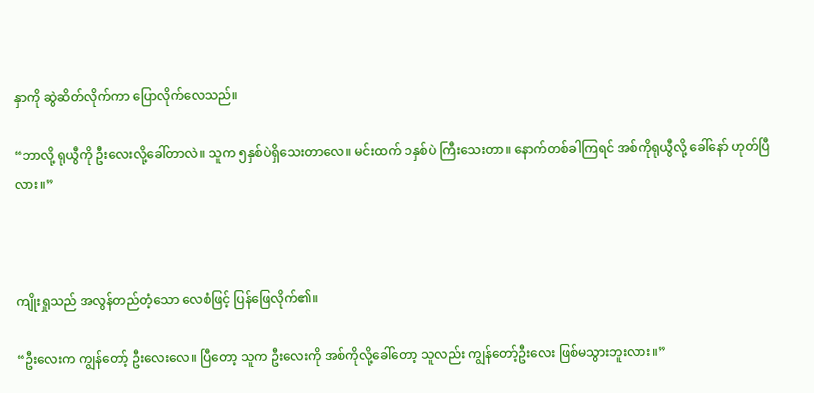နှာကို ဆွဲဆိတ်လိုက်ကာ ပြောလိုက်လေသည်။

“ဘာလို့ ရုယွီကို ဦးလေးလို့ခေါ်တာလဲ။ သူက ၅နှစ်ပဲရှိသေးတာလေ။ မင်းထက် ၁နှစ်ပဲ ကြီးသေးတာ။ နောက်တစ်ခါကြရင် အစ်ကိုရုယွီလို့ ခေါ်နော် ဟုတ်ပြီလား။”



ကျိုးရှုသည် အလွန်တည်တံ့သော လေစံဖြင့် ပြန်ဖြေလိုက်၏။

“ဦးလေးက ကျွန်တော့် ဦးလေးလေ။ ပြီတော့ သူက ဦးလေးကို အစ်ကိုလို့ခေါ်တော့ သူလည်း ကျွန်တော့်ဦးလေး ဖြစ်မသွားဘူးလား။”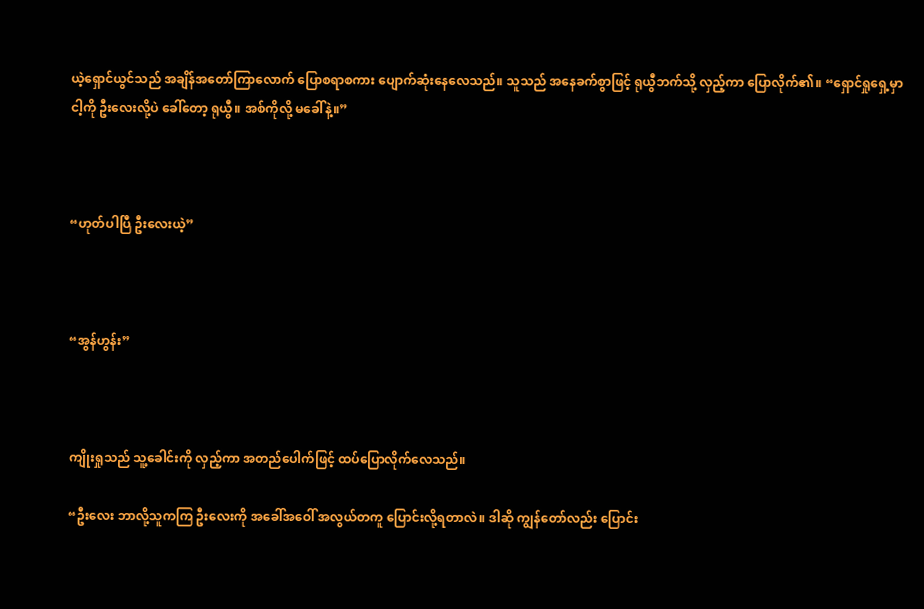ယဲ့ရှောင်ယွင်သည် အချိန်အတော်ကြာလောက် ပြောစရာစကား ပျောက်ဆုံးနေလေသည်။ သူသည် အနေခက်စွာဖြင့် ရုယွီဘက်သို့ လှည့်ကာ ပြောလိုက်၏။ “ရှောင်ရှုရှေ့မှာ ငါ့ကို ဦးလေးလို့ပဲ ခေါ်တော့ ရုယွီ။ အစ်ကိုလို့ မခေါ်နဲ့။”



“ဟုတ်ပါပြီ ဦးလေးယဲ့”



“အွန်ဟွန်း”



ကျိုးရှုသည် သူ့ခေါင်းကို လှည့်ကာ အတည်ပေါက်ဖြင့် ထပ်ပြောလိုက်လေသည်။

“ဦးလေး ဘာလို့သူကကြ ဦးလေးကို အခေါ်အဝေါ် အလွယ်တကူ ပြောင်းလို့ရတာလဲ။ ဒါဆို ကျွန်တော်လည်း ပြောင်း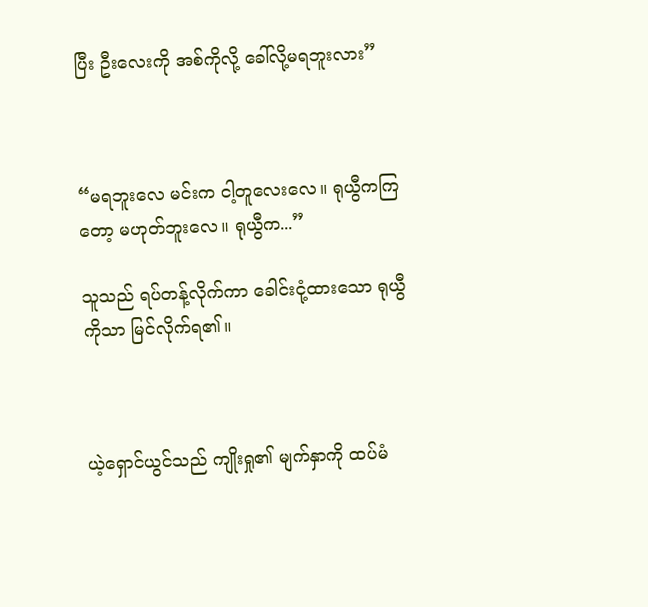ပြီး ဦးလေးကို အစ်ကိုလို့ ခေါ်လို့မရဘူးလား”



“မရဘူးလေ မင်းက ငါ့တူလေးလေ။ ရုယွီကကြတော့ မဟုတ်ဘူးလေ။ ရုယွီက...”

သူသည် ရပ်တန့်လိုက်ကာ ခေါင်းငုံ့ထားသော ရုယွီကိုသာ မြင်လိုက်ရ၏။



ယဲ့ရှောင်ယွင်သည် ကျိုးရှု၏ မျက်နှာကို ထပ်မံ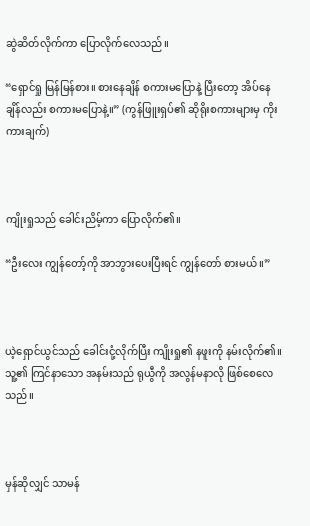ဆွဲဆိတ်လိုက်ကာ ပြောလိုက်လေသည်။

“ရှောင်ရှု မြန်မြန်စား။ စားနေချိန် စကားမပြောနဲ့ ပြီးတော့ အိပ်နေချိန်လည်း စကားမပြောနဲ့။” (ကွန်ဖြူးရှပ်၏ ဆိုရိုးစကားများမှ ကိုးကားချက်)



ကျိုးရှုသည် ခေါင်းညိမ့်ကာ ပြောလိုက်၏။

“ဦးလေး ကျွန်တော့်ကို အာဘွားပေးပြီးရင် ကျွန်တော် စားမယ်။”



ယဲ့ရှောင်ယွင်သည် ခေါင်းငုံ့လိုက်ပြီး ကျိုးရှု၏ နဖူးကို နမ်းလိုက်၏။ သူ့၏ ကြင်နာသော အနမ်းသည် ရုယွီကို အလွန်မနာလို ဖြစ်စေလေသည်။



မှန်ဆိုလျှင် သာမန်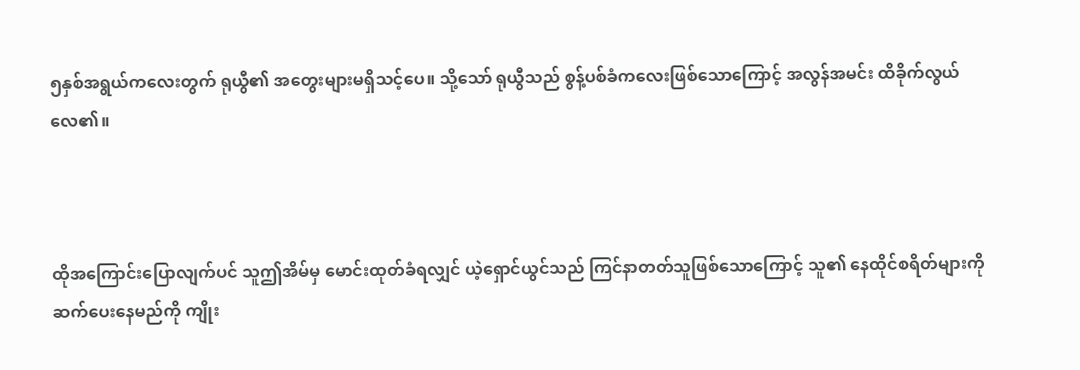၅နှစ်အရွယ်ကလေးတွက် ရုယွီ၏ အတွေးများမရှိသင့်ပေ။ သို့သော် ရုယွီသည် စွန့်ပစ်ခံကလေးဖြစ်သောကြောင့် အလွန်အမင်း ထိခိုက်လွယ်လေ၏။



ထိုအကြောင်းပြောလျက်ပင် သူဤအိမ်မှ မောင်းထုတ်ခံရလျှင် ယဲ့ရှောင်ယွင်သည် ကြင်နာတတ်သူဖြစ်သောကြောင့် သူ၏ နေထိုင်စရိတ်များကို ဆက်ပေးနေမည်ကို ကျိုး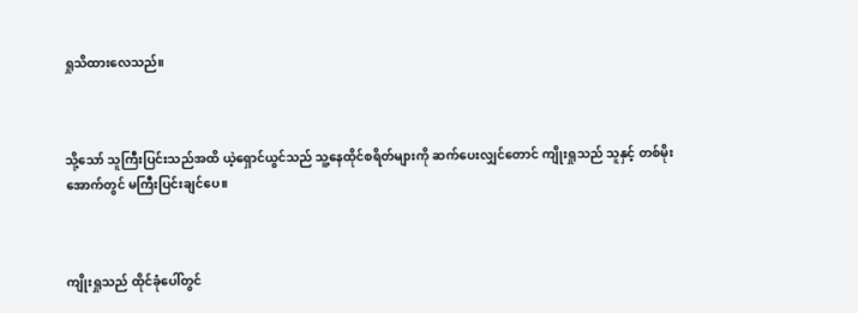ရှုသိထားလေသည်။



သို့သော် သူကြီးပြင်းသည်အထိ ယဲ့ရှောင်ယွင်သည် သူ့နေထိုင်စရိတ်များကို ဆက်ပေးလျှင်တောင် ကျိုးရှုသည် သူနှင့် တစ်မိုးအောက်တွင် မကြီးပြင်းချင်ပေ။



ကျိုးရှုသည် ထိုင်ခုံပေါ်တွင်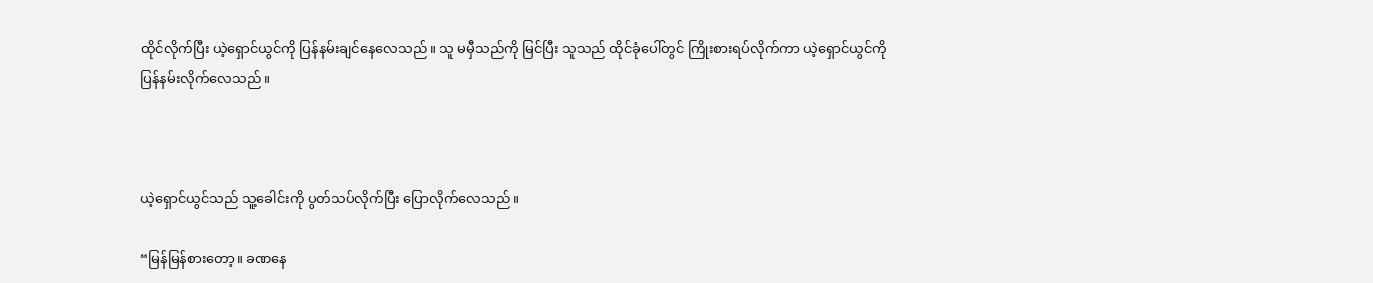ထိုင်လိုက်ပြီး ယဲ့ရှောင်ယွင်ကို ပြန်နမ်းချင်နေလေသည်။ သူ မမှီသည်ကို မြင်ပြီး သူသည် ထိုင်ခုံပေါ်တွင် ကြိုးစားရပ်လိုက်ကာ ယဲ့ရှောင်ယွင်ကို ပြန်နမ်းလိုက်လေသည်။



ယဲ့ရှောင်ယွင်သည် သူ့ခေါင်းကို ပွတ်သပ်လိုက်ပြီး ပြောလိုက်လေသည်။

“မြန်မြန်စားတော့။ ခဏနေ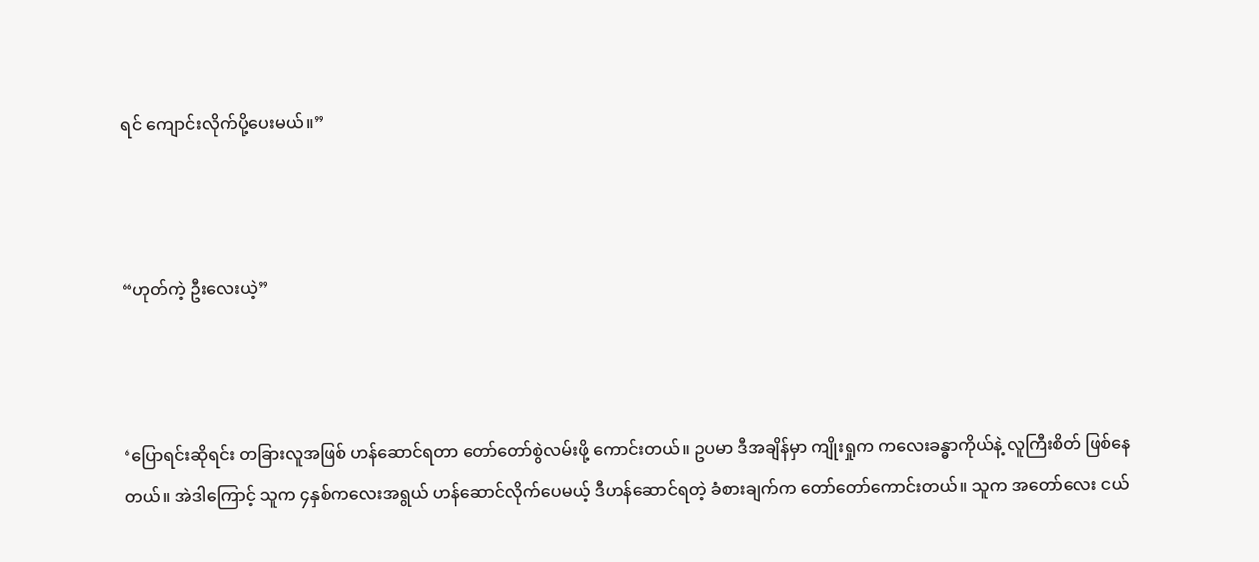ရင် ကျောင်းလိုက်ပို့ပေးမယ်။”



“ဟုတ်ကဲ့ ဦးလေးယဲ့”



‘ပြောရင်းဆိုရင်း တခြားလူအဖြစ် ဟန်ဆောင်ရတာ တော်တော်စွဲလမ်းဖို့ ကောင်းတယ်။ ဥပမာ ဒီအချိန်မှာ ကျိုးရှုက ကလေးခန္ဓာကိုယ်နဲ့ လူကြီးစိတ် ဖြစ်နေတယ်။ အဲဒါကြောင့် သူက ၄နှစ်ကလေးအရွယ် ဟန်ဆောင်လိုက်ပေမယ့် ဒီဟန်ဆောင်ရတဲ့ ခံစားချက်က တော်တော်ကောင်းတယ်။ သူက အတော်လေး ငယ်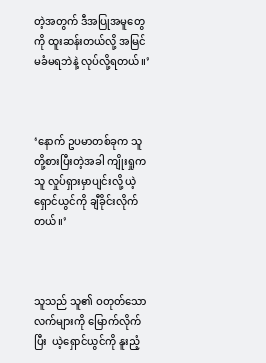တဲ့အတွက် ဒီအပြုအမူတွေကို ထူးဆန်းတယ်လို့ အမြင်မခံမရဘဲနဲ့ လုပ်လို့ရတယ်။’



‘နောက် ဥပမာတစ်ခုက သူတို့စားပြီးတဲ့အခါ ကျိုးရှုက သူ လှုပ်ရှားမှာပျင်းလို့ ယဲ့ရှောင်ယွင်ကို ချီခိုင်းလိုက်တယ်။’



သူသည် သူ၏ ဝတုတ်သော လက်များကို မြောက်လိုက်ပြီး  ယဲ့ရှောင်ယွင်ကို နူးညံ့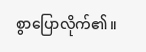စွာပြောလိုက်၏။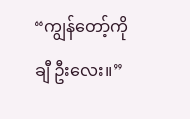“ကျွန်တော့်ကိုချီ ဦးလေး။”